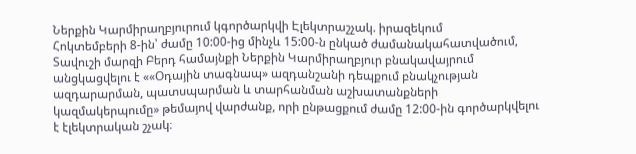Ներքին Կարմիրաղբյուրում կգործարկվի Էլեկտրաշչակ. իրազեկում
Հոկտեմբերի 8-ին՝ ժամը 10:00-ից մինչև 15:00-ն ընկած ժամանակահատվածում, Տավուշի մարզի Բերդ համայնքի Ներքին Կարմիրաղբյուր բնակավայրում անցկացվելու է ««Օդային տագնապ» ազդանշանի դեպքում բնակչության ազդարարման, պատսպարման և տարհանման աշխատանքների կազմակերպումը» թեմայով վարժանք, որի ընթացքում ժամը 12:00-ին գործարկվելու է էլեկտրական շչակ։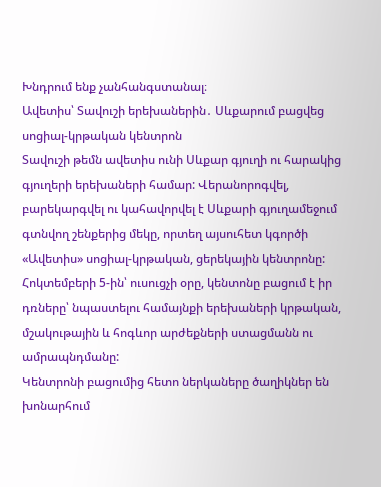Խնդրում ենք չանհանգստանալ։
Ավետիս՝ Տավուշի երեխաներին․ Սևքարում բացվեց սոցիալ-կրթական կենտրոն
Տավուշի թեմն ավետիս ունի Սևքար գյուղի ու հարակից գյուղերի երեխաների համար: Վերանորոգվել, բարեկարգվել ու կահավորվել է Սևքարի գյուղամեջում գտնվող շենքերից մեկը, որտեղ այսուհետ կգործի «Ավետիս» սոցիալ-կրթական, ցերեկային կենտրոնը: Հոկտեմբերի 5-ին՝ ուսուցչի օրը, կենտոնը բացում է իր դռները՝ նպաստելու համայնքի երեխաների կրթական, մշակութային և հոգևոր արժեքների ստացմանն ու ամրապնդմանը:
Կենտրոնի բացումից հետո ներկաները ծաղիկներ են խոնարհում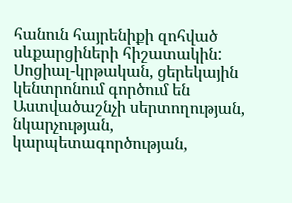հանուն հայրենիքի զոհված սևքարցիների հիշատակին: Սոցիալ-կրթական, ցերեկային կենտրոնում գործում են Աստվածաշնչի սերտողության, նկարչության, կարպետագործության,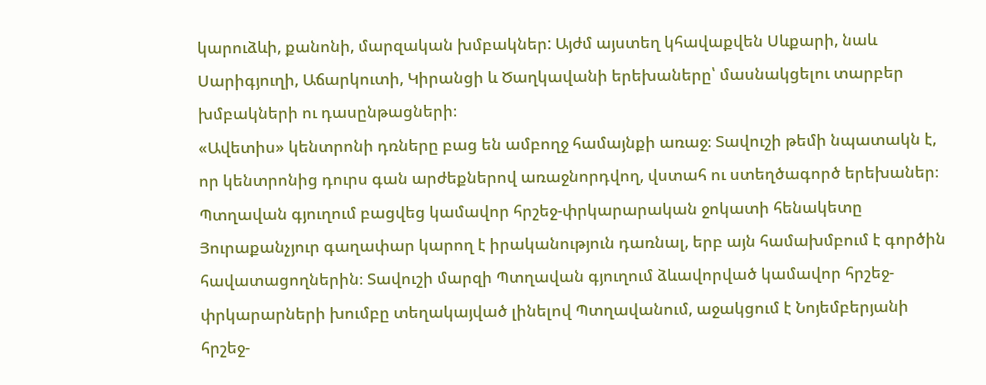կարուձևի, քանոնի, մարզական խմբակներ: Այժմ այստեղ կհավաքվեն Սևքարի, նաև Սարիգյուղի, Աճարկուտի, Կիրանցի և Ծաղկավանի երեխաները՝ մասնակցելու տարբեր խմբակների ու դասընթացների։
«Ավետիս» կենտրոնի դռները բաց են ամբողջ համայնքի առաջ։ Տավուշի թեմի նպատակն է, որ կենտրոնից դուրս գան արժեքներով առաջնորդվող, վստահ ու ստեղծագործ երեխաներ։
Պտղավան գյուղում բացվեց կամավոր հրշեջ-փրկարարական ջոկատի հենակետը
Յուրաքանչյուր գաղափար կարող է իրականություն դառնալ, երբ այն համախմբում է գործին հավատացողներին։ Տավուշի մարզի Պտղավան գյուղում ձևավորված կամավոր հրշեջ-փրկարարների խումբը տեղակայված լինելով Պտղավանում, աջակցում է Նոյեմբերյանի հրշեջ-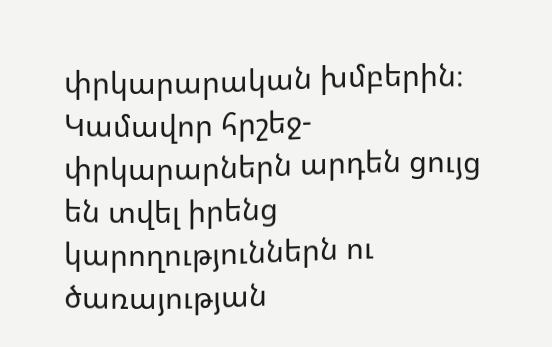փրկարարական խմբերին։ Կամավոր հրշեջ-փրկարարներն արդեն ցույց են տվել իրենց կարողություններն ու ծառայության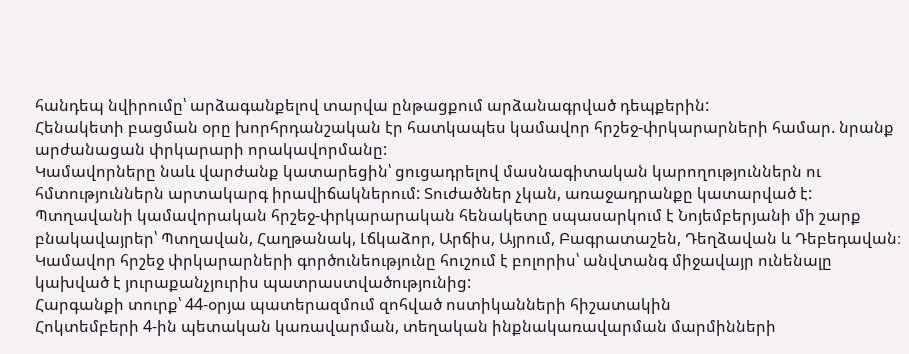հանդեպ նվիրումը՝ արձագանքելով տարվա ընթացքում արձանագրված դեպքերին:
Հենակետի բացման օրը խորհրդանշական էր հատկապես կամավոր հրշեջ-փրկարարների համար. նրանք արժանացան փրկարարի որակավորմանը:
Կամավորները նաև վարժանք կատարեցին՝ ցուցադրելով մասնագիտական կարողություններն ու հմտություններն արտակարգ իրավիճակներում: Տուժածներ չկան, առաջադրանքը կատարված է:
Պտղավանի կամավորական հրշեջ-փրկարարական հենակետը սպասարկում է Նոյեմբերյանի մի շարք բնակավայրեր՝ Պտղավան, Հաղթանակ, Լճկաձոր, Արճիս, Այրում, Բագրատաշեն, Դեղձավան և Դեբեդավան։ Կամավոր հրշեջ փրկարարների գործունեությունը հուշում է բոլորիս՝ անվտանգ միջավայր ունենալը կախված է յուրաքանչյուրիս պատրաստվածությունից:
Հարգանքի տուրք՝ 44-օրյա պատերազմում զոհված ոստիկանների հիշատակին
Հոկտեմբերի 4-ին պետական կառավարման, տեղական ինքնակառավարման մարմինների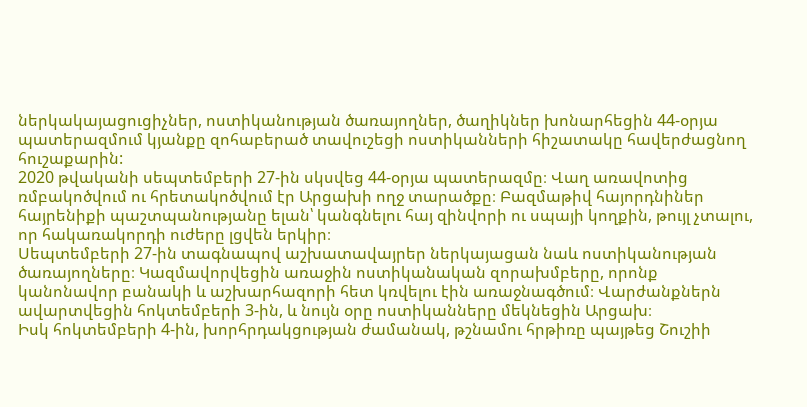ներկակայացուցիչներ, ոստիկանության ծառայողներ, ծաղիկներ խոնարհեցին 44-օրյա պատերազմում կյանքը զոհաբերած տավուշեցի ոստիկանների հիշատակը հավերժացնող հուշաքարին:
2020 թվականի սեպտեմբերի 27-ին սկսվեց 44-օրյա պատերազմը։ Վաղ առավոտից ռմբակոծվում ու հրետակոծվում էր Արցախի ողջ տարածքը։ Բազմաթիվ հայորդնիներ հայրենիքի պաշտպանությանը ելան՝ կանգնելու հայ զինվորի ու սպայի կողքին, թույլ չտալու, որ հակառակորդի ուժերը լցվեն երկիր։
Սեպտեմբերի 27-ին տագնապով աշխատավայրեր ներկայացան նաև ոստիկանության ծառայողները։ Կազմավորվեցին առաջին ոստիկանական զորախմբերը, որոնք կանոնավոր բանակի և աշխարհազորի հետ կռվելու էին առաջնագծում։ Վարժանքներն ավարտվեցին հոկտեմբերի 3-ին, և նույն օրը ոստիկանները մեկնեցին Արցախ։
Իսկ հոկտեմբերի 4-ին, խորհրդակցության ժամանակ, թշնամու հրթիռը պայթեց Շուշիի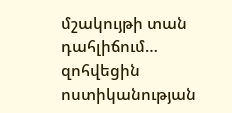մշակույթի տան դահլիճում… զոհվեցին ոստիկանության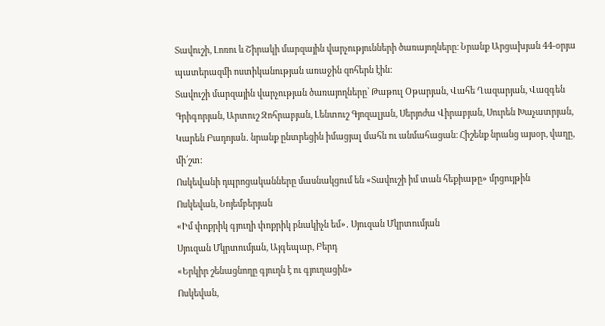Տավուշի, Լոռու և Շիրակի մարզային վարչությունների ծառայողները։ Նրանք Արցախյան 44-օրյա պատերազմի ոստիկանության առաջին զոհերն էին։
Տավուշի մարզային վարչության ծառայողները՝ Թաթուլ Օթարյան, Վահե Ղազարյան, Վազգեն Գրիգորյան, Արտուշ Զոհրաբյան, Լենտուշ Գյոզալյան, Սերյոժա Վիրաբյան, Սուրեն Խաչատրյան, Կարեն Բադոյան․ նրանք ընտրեցին իմացյալ մահն ու անմահացան։ Հիշենք նրանց այսօր, վաղը, մի՛շտ:
Ոսկեվանի դպրոցականները մասնակցում են «Տավուշի իմ տան հեքիաթը» մրցույթին
Ոսկեվան, Նոյեմբերյան
«Իմ փոքրիկ գյուղի փոքրիկ բնակիչն եմ»․ Սյուզան Մկրտումյան
Սյուզան Մկրտումյան, Այգեպար, Բերդ
«Երկիր շենացնողը գյուղն է ու գյուղացին»
Ոսկեվան,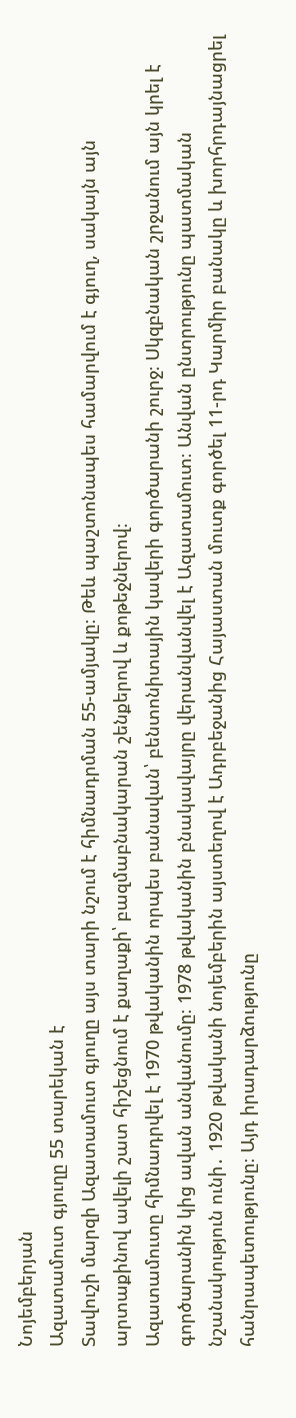Նոյեմբերյան
Ազատամուտ գյուղը 55 տարեկան է
Տավուշի մարզի Ազատամուտ գյուղը այս տարի նշում է հիմնադրման 55-ամյակը։ Թեև պաշտոնապես համարվում է գյուղ, սակայն այն արտաքինով ավելի շատ հիշեցնում է քաղաքի՝ բազմաբնակարան շենքերով և քոթեջներով։
Ազատամուտը հիմնադրվել է 1970 թվականին որպես բանավան՝ բենտոնիտային կավերի գործարանի շուրջ։ Սկզբնական շրջանում այն կրել է գործարանին կից ավան անվանումը։ 1978 թվականին բնակավայրը վերանվանվել է Ազատամուտ։ Անվան ընտրությունը պատմական նշանակություն ունի․ 1920 թվականի նոյեմբերին այստեղով է Ադրբեջանից Հայաստան մուտք գործել 11-րդ Կարմիր բանակը և խորհրդայնացրել հանրապետությունը։ Այդ իրադարձությունը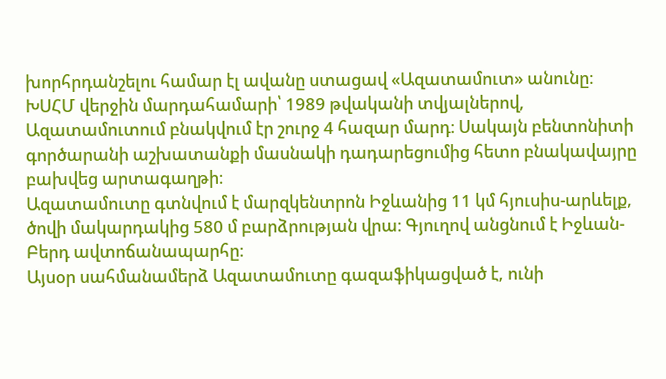խորհրդանշելու համար էլ ավանը ստացավ «Ազատամուտ» անունը։
ԽՍՀՄ վերջին մարդահամարի՝ 1989 թվականի տվյալներով, Ազատամուտում բնակվում էր շուրջ 4 հազար մարդ։ Սակայն բենտոնիտի գործարանի աշխատանքի մասնակի դադարեցումից հետո բնակավայրը բախվեց արտագաղթի։
Ազատամուտը գտնվում է մարզկենտրոն Իջևանից 11 կմ հյուսիս-արևելք, ծովի մակարդակից 580 մ բարձրության վրա։ Գյուղով անցնում է Իջևան-Բերդ ավտոճանապարհը։
Այսօր սահմանամերձ Ազատամուտը գազաֆիկացված է, ունի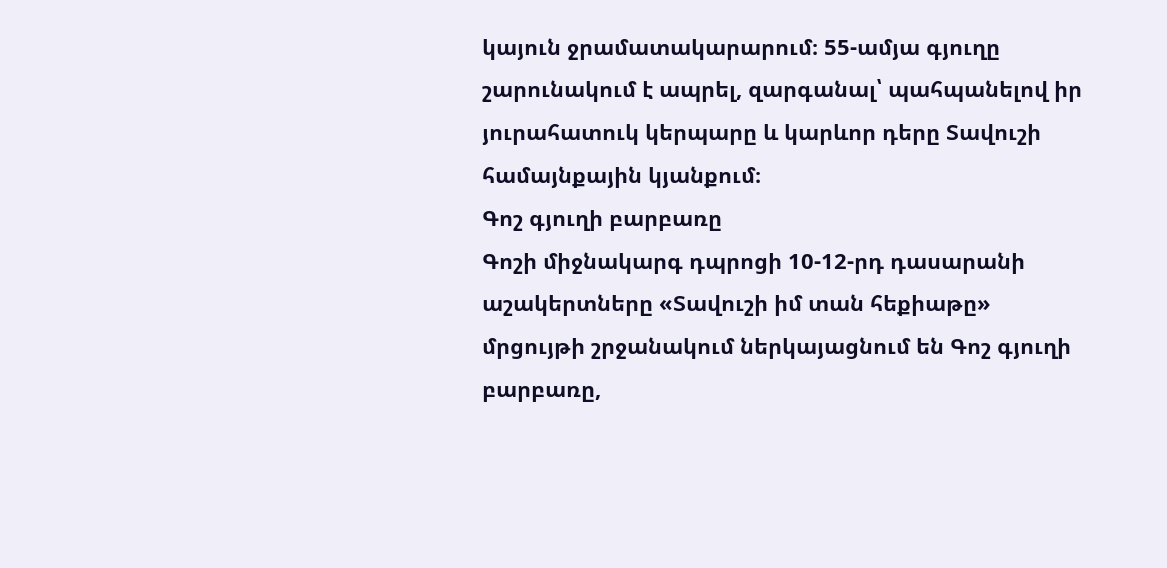կայուն ջրամատակարարում։ 55-ամյա գյուղը շարունակում է ապրել, զարգանալ՝ պահպանելով իր յուրահատուկ կերպարը և կարևոր դերը Տավուշի համայնքային կյանքում։
Գոշ գյուղի բարբառը
Գոշի միջնակարգ դպրոցի 10-12-րդ դասարանի աշակերտները «Տավուշի իմ տան հեքիաթը» մրցույթի շրջանակում ներկայացնում են Գոշ գյուղի բարբառը,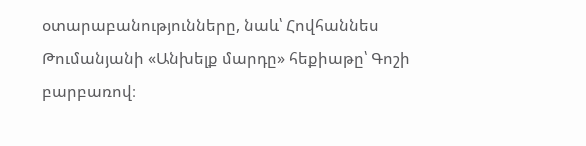օտարաբանությունները, նաև՝ Հովհաննես Թումանյանի «Անխելք մարդը» հեքիաթը՝ Գոշի բարբառով։